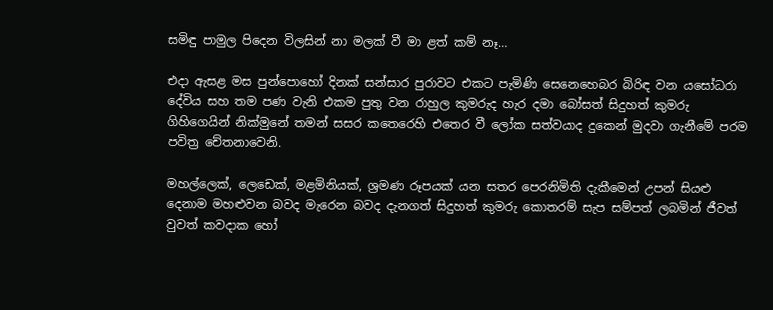සමිඳු පාමුල පිදෙන විලසින් නා මලක් වී මා ළත් කම් නෑ…

එදා ඇසළ මස පුන්පොහෝ දිනක් සන්සාර පුරාවට එකට පැමිණි සෙනෙහෙබර බිරිඳ වන යසෝධරා දේවිය සහ තම පණ වැනි එකම පුතු වන රාහුල කුමරුද හැර දමා බෝසත් සිදුහත් කුමරු ගිහිගෙයින් නික්මුනේ තමන් සසර කතෙරෙහි එතෙර වී ලෝක සත්වයාද දුකෙන් මුදවා ගැනීමේ පරම පවිත්‍ර චේතනාවෙනි.

මහල්ලෙක්, ලෙඩෙක්, මළමිනියක්, ශ්‍රමණ රූපයක් යන සතර පෙරනිමිති දැකීමෙන් උපන් සියළු දෙනාම මහළුවන බවද මැරෙන බවද දැනගත් සිදුහත් කුමරු කොතරම් සැප සම්පත් ලබමින් ජීවත් වුවත් කවදාක හෝ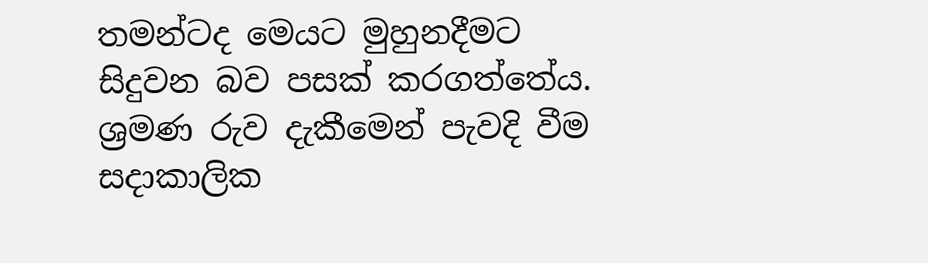තමන්ටද මෙයට මුහුනදීමට සිදුවන බව පසක් කරගත්තේය. ශ්‍රමණ රුව දැකීමෙන් පැවදි වීම සදාකාලික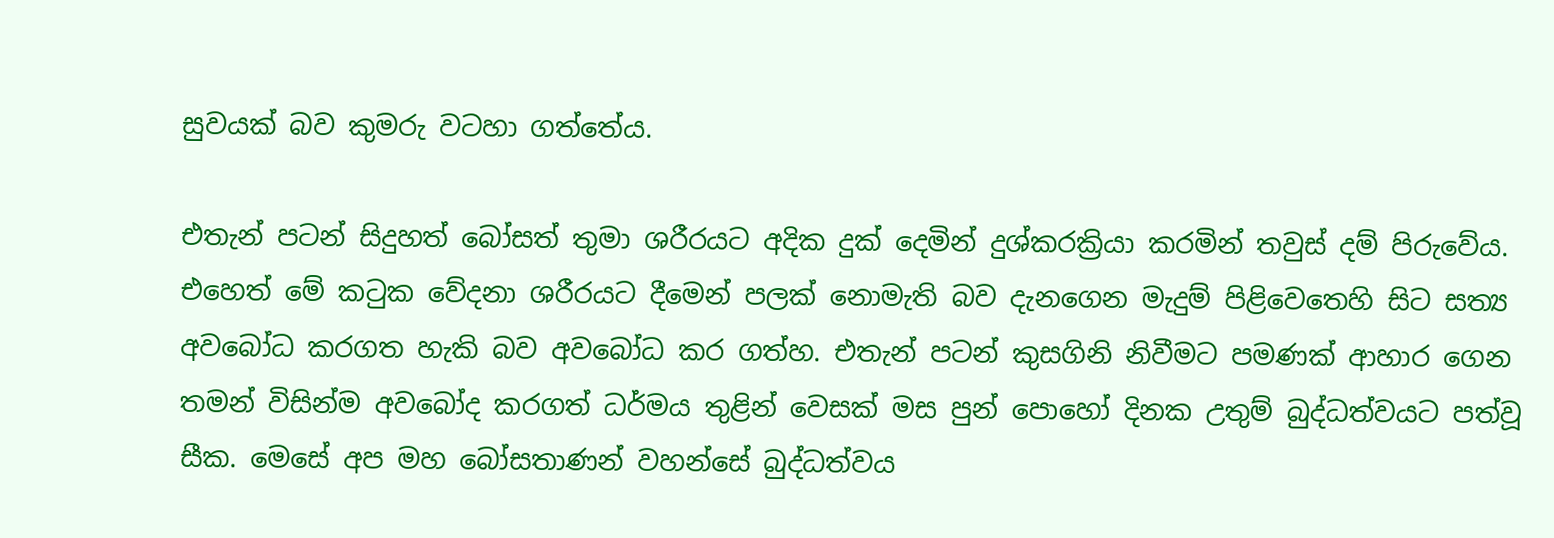සුවයක් බව කුමරු වටහා ගත්තේය.

එතැන් පටන් සිදුහත් බෝසත් තුමා ශරීරයට අදික දුක් දෙමින් දුශ්කරක්‍රියා කරමින් තවුස් දම් පිරුවේය. එහෙත් මේ කටුක වේදනා ශරීරයට දීමෙන් පලක් නොමැති බව දැනගෙන මැදුම් පිළිවෙතෙහි සිට සත්‍ය අවබෝධ කරගත හැකි බව අවබෝධ කර ගත්හ. එතැන් පටන් කුසගිනි නිවීමට පමණක් ආහාර ගෙන තමන් විසින්ම අවබෝද කරගත් ධර්මය තුළින් වෙසක් මස පුන් පොහෝ දිනක උතුම් බුද්ධත්වයට පත්වූ සීක. මෙසේ අප මහ බෝසතාණන් වහන්සේ බුද්ධත්වය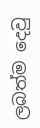ලබත්ම දෙවු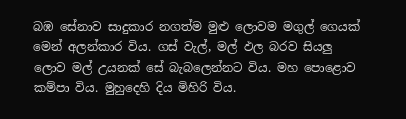බඹ සේනාව සාදුකාර නගත්ම මුළු ලොවම මගුල් ගෙයක් මෙන් අලන්කාර විය. ගස් වැල්, මල් ඵල බරව සියලු ලොව මල් උයනක් සේ බැබලෙන්නට විය. මහ පොළොව කම්පා විය. මුහුදෙහි දිය මිහිරි විය.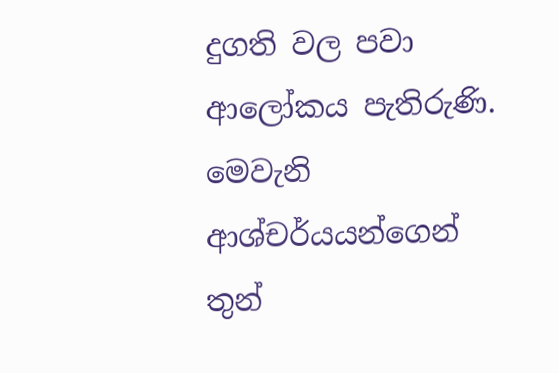දුගති වල පවා ආලෝකය පැතිරුණි. මෙවැනි ආශ්චර්යයන්ගෙන් තුන්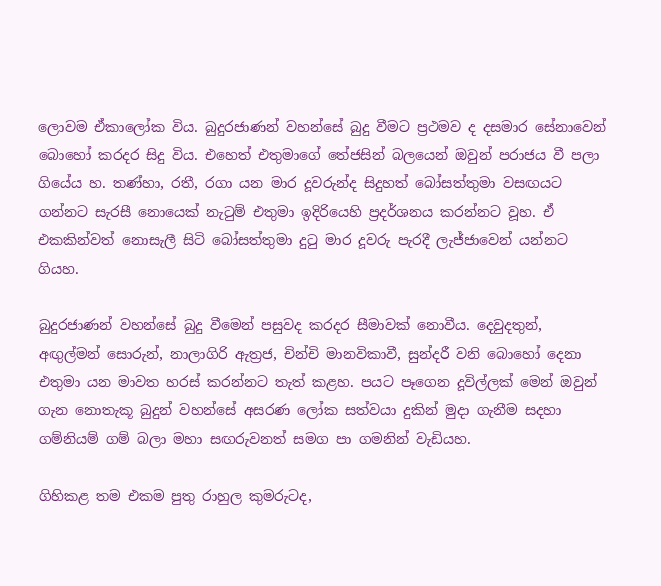ලොවම ඒකාලෝක විය. බුදුරජාණන් වහන්සේ බුදු වීමට ප්‍රථමව ද දසමාර සේනාවෙන් බොහෝ කරදර සිදු විය. එහෙත් එතුමාගේ තේජසින් බලයෙන් ඔවුන් පරාජය වී පලා ගියේය හ. තණ්හා, රතී, රගා යන මාර දූවරුන්ද සිදුහත් බෝසත්තුමා වසඟයට ගන්නට සැරසී නොයෙක් නැටුම් එතුමා ඉදිරියෙහි ප්‍රදර්ශනය කරන්නට වූහ. ඒ එකකින්වත් නොසැලී සිටි බෝසත්තුමා දුටු මාර දූවරු පැරදී ලැජ්ජාවෙන් යන්නට ගියහ.

බුදුරජාණන් වහන්සේ බුදු වීමෙන් පසුවද කරදර සීමාවක් නොවීය. දෙවුදතුන්, අඟුල්මන් සොරුන්, නාලාගිරි ඇත්‍රජ, චින්චි මානවිකාවී, සුන්දරී වනි බොහෝ දෙනා එතුමා යන මාවත හරස් කරන්නට තැත් කළහ. පයට පෑගෙන දූවිල්ලක් මෙන් ඔවුන් ගැන නොතැකූ බුදුන් වහන්සේ අසරණ ලෝක සත්වයා දුකින් මුදා ගැනීම සදහා ගම්නියම් ගම් බලා මහා සඟරුවනත් සමග පා ගමනින් වැඩියහ.

ගිහිකළ තම එකම පුතු රාහුල කුමරුටද,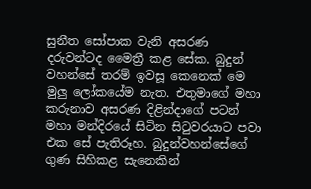සුනීත සෝපාක වැනි අසරණ දරුවන්ටද මෛත්‍රී කළ සේක. බුදුන් වහන්සේ තරම් ඉවසූ කෙනෙක් මෙ මුලු ලෝකයේම නැත. එතුමාගේ මහා කරුනාව අසරණ දිළින්දාගේ පටන් මහා මන්දිරයේ සිටින සිටුවරයාට පවා එක සේ පැතිරූහ. බුදුන්වහන්සේගේ ගුණ සිහිකළ සැනෙකින්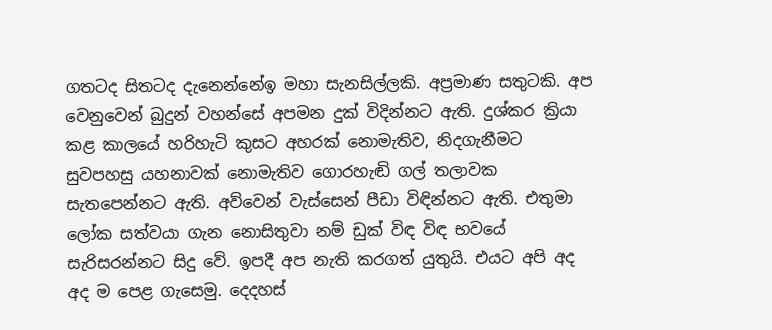ගතටද සිතටද දැනෙන්නේඉ මහා සැනසිල්ලකි. අප්‍රමාණ සතුටකි. අප වෙනුවෙන් බුදුන් වහන්සේ අපමන දුක් විදින්නට ඇති. දුශ්කර ක්‍රියා කළ කාලයේ හරිහැටි කුසට අහරක් නොමැතිව, නිදගැනීමට සුවපහසු යහනාවක් නොමැතිව ගොරහැඬි ගල් තලාවක සැතපෙන්නට ඇති. අව්වෙන් වැස්සෙන් පීඩා විඳින්නට ඇති. එතුමා ලෝක සත්වයා ගැන නොසිතුවා නම් ඩුක් විඳ විඳ භවයේ සැරිසරන්නට සිදු වේ. ඉපදී අප නැති කරගත් යුතුයි. එයට අපි අද අද ම පෙළ ගැසෙමු. දෙදහස්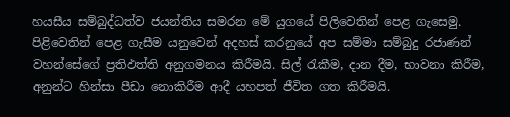හයසීය සම්බුද්ධත්ව ජයන්තිය සමරන මේ යුගයේ පිලිවෙතින් පෙළ ගැසෙමු. පිළිවෙතින් පෙළ ගැසීම යනුවෙන් අදහස් කරනුයේ අප සම්මා සම්බුදු රජාණන් වහන්සේගේ ප්‍රතිඵත්ති අනුගමනය කිරීමයි. සිල් රැකීම, දාන දීම, භාවනා කිරීම, අනුන්ට හින්සා පීඩා නොකිරීම ආදී යහපත් ජීවිත ගත කිරීමයි.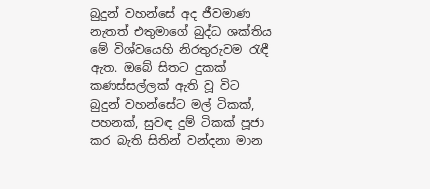බුදුන් වහන්සේ අද ජීවමාණ නැතත් එතුමාගේ බුද්ධ ශක්තිය මේ විශ්වයෙහි නිරතුරුවම රැඳී ඇත. ඔබේ සිතට දුකක් කණස්සල්ලක් ඇති වූ විට බුදුන් වහන්සේට මල් ටිකක්, පහනක්, සුවඳ දුම් ටිකක් පූජා කර බැති සිතින් වන්දනා මාන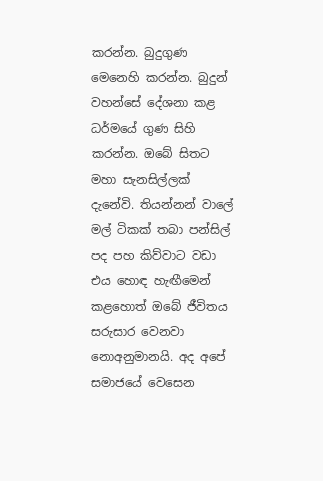කරන්න. බුදුගුණ මෙනෙහි කරන්න. බුදුන් වහන්සේ දේශනා කළ ධර්මයේ ගුණ සිහි කරන්න. ඔබේ සිතට මහා සැනසිල්ලක් දැනේවි. තියන්නන් වාලේ මල් ටිකක් තබා පන්සිල් පද පහ කිව්වාට වඩා එය හොඳ හැඟීමෙන් කළහොත් ඔබේ ජීවිතය සරුසාර වෙනවා නොඅනුමානයි. අද අපේ සමාජයේ වෙසෙන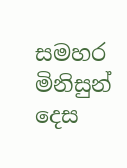සමහර මිනිසුන් දෙස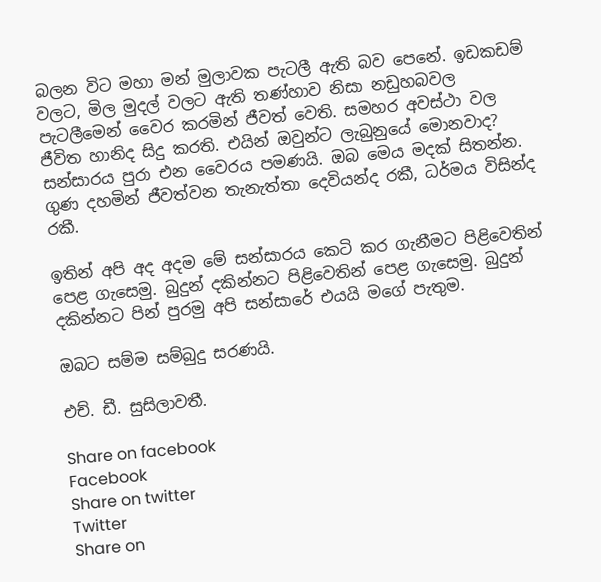බලන විට මහා මන් මුලාවක පැටලී ඇති බව පෙනේ. ඉඩකඩම් වලට, මිල මුදල් වලට ඇති තණ්හාව නිසා නඩුහබවල පැටලීමෙන් වෛර කරමින් ජීවත් වෙති. සමහර අවස්ථා වල ජීවිත හානිද සිදු කරති. එයින් ඔවුන්ට ලැබුනුයේ මොනවාද? සන්සාරය පුරා එන වෛරය පමණයි. ඔබ මෙය මදක් සිතන්න. ගුණ දහමින් ජීවත්වන තැනැත්තා දෙවියන්ද රකී, ධර්මය විසින්ද රකී.

ඉතින් අපි අද අදම මේ සන්සාරය කෙටි කර ගැනීමට පිළිවෙතින් පෙළ ගැසෙමු. බුදුන් දකින්නට පිළිවෙතින් පෙළ ගැසෙමු. බුදුන් දකින්නට පින් පුරමු අපි සන්සාරේ එයයි මගේ පැතුම.

ඔබට සම්ම සම්බුදු සරණයි.

එච්. ඩී. සුසිලාවතී.

Share on facebook
Facebook
Share on twitter
Twitter
Share on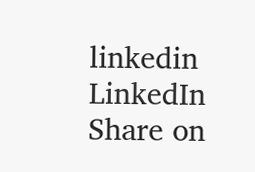linkedin
LinkedIn
Share on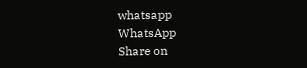whatsapp
WhatsApp
Share on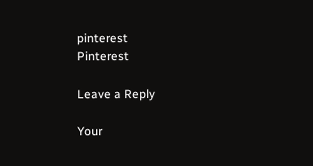pinterest
Pinterest

Leave a Reply

Your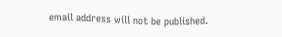email address will not be published.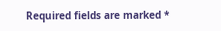Required fields are marked *